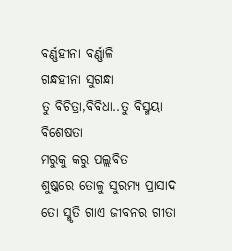ବର୍ଣ୍ଣହୀନା ବର୍ଣ୍ଣାଳି
ଗନ୍ଧହୀନା ସୁଗନ୍ଧା
ତୁ ବିଚିତ୍ରା,ବିବିଧା..ତୁ ବିସ୍ମୟା ବିଶେଷତା
ମରୁକୁ କରୁ ପଲ୍ଲବିତ
ଶୁଷ୍କରେ ତୋଳୁ ସୁରମ୍ୟ ପ୍ରାସାଦ
ତୋ ସ୍ମୃତି ଗାଏ ଜୀବନର ଗୀତା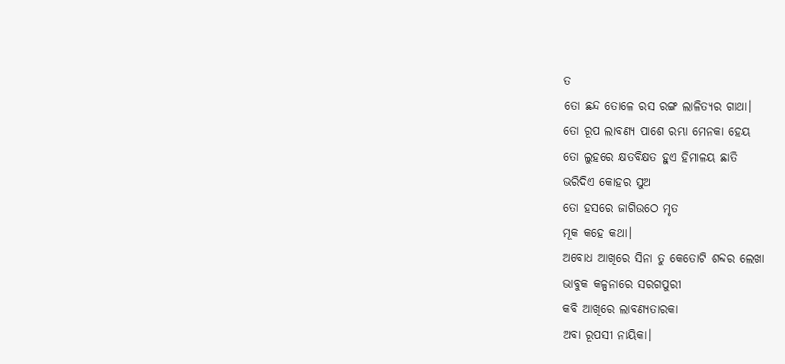ତ
ତୋ ଛନ୍ଦ ତୋଳେ ରସ ରଙ୍ଗ ଲାଳିତ୍ୟର ଗାଥା।
ତୋ ରୂପ ଲାବଣ୍ୟ ପାଶେ ରମ୍ଭା ମେନକା ହେୟ
ତୋ ଲୁହରେ କ୍ଷତବିକ୍ଷତ ହୁଏ ହିମାଳୟ ଛାତି
ଭରିଦିଏ କୋହର ସୁଅ
ତୋ ହସରେ ଜାଗିଉଠେ ମୃତ
ମୂକ କହେ କଥା।
ଅବୋଧ ଆଖିରେ ସିନା ତୁ କେତୋଟି ଶବ୍ଦର ଲେଖା
ଭାବୁକ କଳ୍ପନାରେ ସରଗପୁରୀ
କବି ଆଖିରେ ଲାବଣ୍ୟତାରକା
ଅବା ରୂପସୀ ନାୟିକା।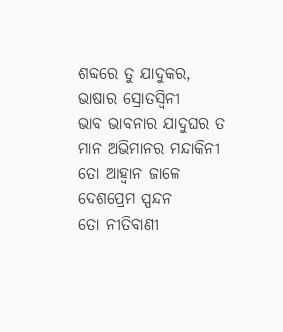ଶବ୍ଦରେ ତୁ ଯାଦୁକର, ଭାଷାର ସ୍ରୋତସ୍ୱିନୀ
ଭାବ ଭାବନାର ଯାଦୁଘର ତ
ମାନ ଅଭିମାନର ମନ୍ଦାକିନୀ
ତୋ ଆହ୍ୱାନ ଜାଳେ ଦେଶପ୍ରେମ ସ୍ପନ୍ଦନ
ତୋ ନୀତିବାଣୀ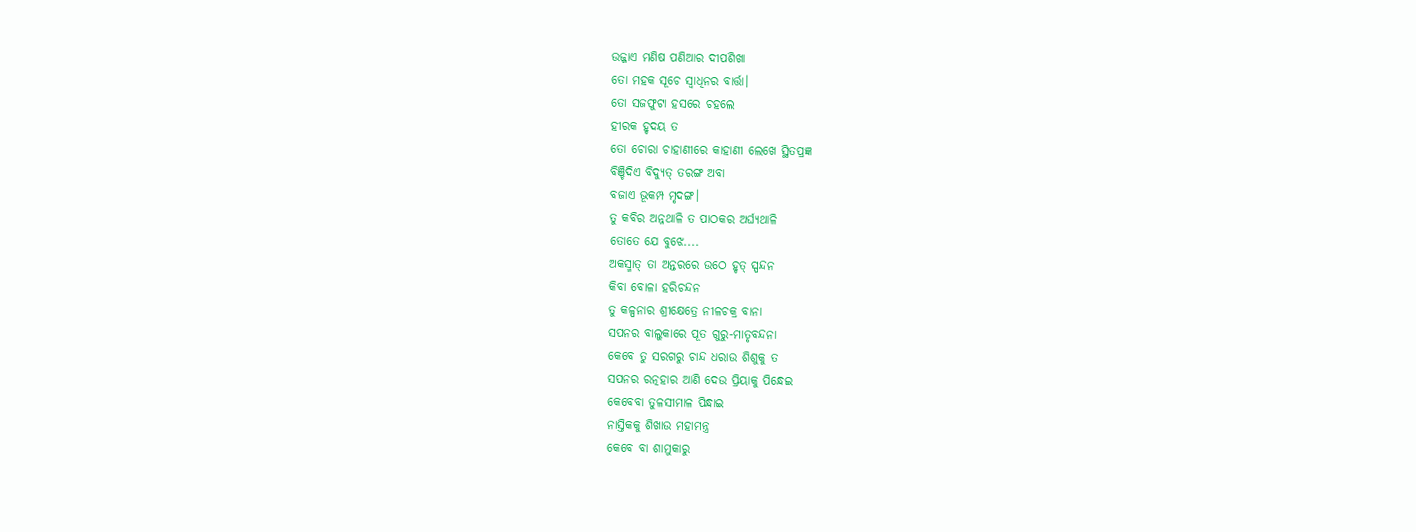ଉଜ୍ଜାଏ ମଣିଷ ପଣିଆର ଦୀପଶିଖା
ତୋ ମହକ ସୂଚେ ସ୍ୱାଧିନର ବାର୍ତ୍ତା।
ତୋ ସଜଫୁଟା ହସରେ ଚହଲେ
ହୀରକ ହୃଦୟ ତ
ତୋ ଚୋରା ଚାହାଣୀରେ କାହାଣୀ ଲେଖେ ସ୍ଥିତପ୍ରଜ୍ଞ
ବିଞ୍ଚିଦିଏ ବିଦ୍ୟୁତ୍ ତରଙ୍ଗ ଅବା
ବଜାଏ ଭୂକମ୍ପ ମୃଦଙ୍ଗ।
ତୁ କବିର ଅନ୍ନଥାଳି ତ ପାଠକର ଅର୍ଘ୍ୟଥାଳି
ତୋତେ ଯେ ବୁଝେ....
ଅକସ୍ମାତ୍ ତା ଅନ୍ତରରେ ଉଠେ ହୃତ୍ ସ୍ପନ୍ଦନ
କିବା ବୋଳା ହରିଚନ୍ଦନ
ତୁ କଳ୍ପନାର ଶ୍ରୀକ୍ଷେତ୍ରେ ନୀଳଚକ୍ର ବାନା
ସପନର ବାଲୁକାରେ ପୂତ ଗୁରୁ-ମାତୃବନ୍ଦନା
କେବେ ତୁ ସରଗରୁ ଚାନ୍ଦ ଧରାଉ ଶିଶୁକୁ ତ
ସପନର ରତ୍ନହାର ଆଣି ଦେଉ ପ୍ରିୟାକୁ ପିନ୍ଧେଇ
କେବେବା ତୁଳସୀମାଳ ପିନ୍ଧାଇ
ନାସ୍ତିକକୁ ଶିଖାଉ ମହାମନ୍ତ୍ର
କେବେ ବା ଶାମୁକାରୁ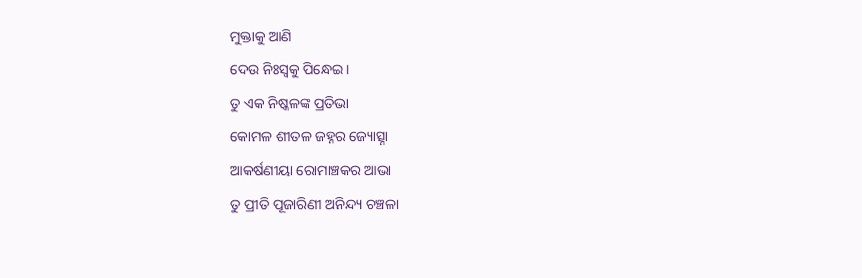ମୁକ୍ତାକୁ ଆଣି
ଦେଉ ନିଃସ୍ୱକୁ ପିନ୍ଧେଇ।
ତୁ ଏକ ନିଷ୍କଳଙ୍କ ପ୍ରତିଭା
କୋମଳ ଶୀତଳ ଜହ୍ନର ଜ୍ୟୋତ୍ସ୍ନା
ଆକର୍ଷଣୀୟା ରୋମାଞ୍ଚକର ଆଭା
ତୁ ପ୍ରୀତି ପୂଜାରିଣୀ ଅନିନ୍ଦ୍ୟ ଚଞ୍ଚଳା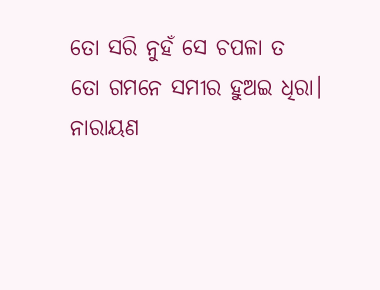ତୋ ସରି ନୁହଁ ସେ ଚପଳା ତ
ତୋ ଗମନେ ସମୀର ହୁଅଇ ଧିରା।
ନାରାୟଣ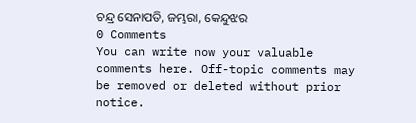ଚନ୍ଦ୍ର ସେନାପତି, ଜମ୍ଭରା, କେନ୍ଦୁଝର
0 Comments
You can write now your valuable comments here. Off-topic comments may be removed or deleted without prior notice.